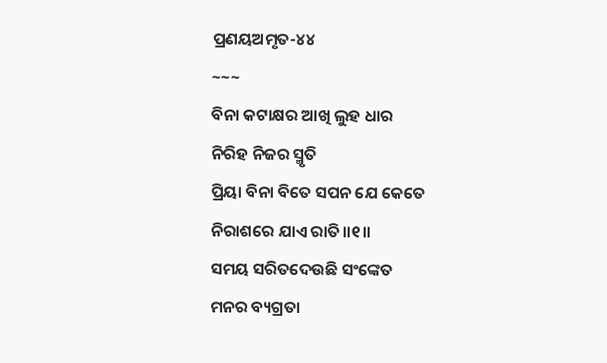ପ୍ରଣୟଅମୃତ-୪୪
~~~
ବିନା କଟାକ୍ଷର ଆଖି ଲୁହ ଧାର
ନିରିହ ନିଜର ସ୍ମୃତି
ପ୍ରିୟା ବିନା ବିତେ ସପନ ଯେ କେତେ
ନିରାଶରେ ଯାଏ ରାତି॥୧॥
ସମୟ ସରିତଦେଉଛି ସଂଙ୍କେତ
ମନର ବ୍ୟଗ୍ରତା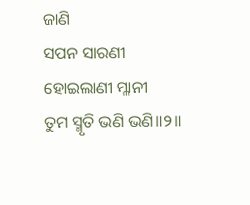ଜାଣି
ସପନ ସାରଣୀ ହୋଇଲାଣୀ ମ୍ଳାନୀ
ତୁମ ସ୍ମୃତି ଭଣି ଭଣି॥୨॥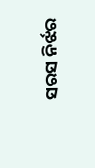ସରସ ନିର୍ଝର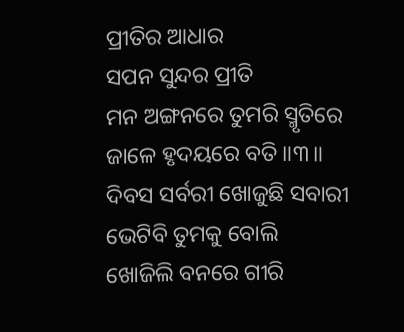ପ୍ରୀତିର ଆଧାର
ସପନ ସୁନ୍ଦର ପ୍ରୀତି
ମନ ଅଙ୍ଗନରେ ତୁମରି ସ୍ମୃତିରେ
ଜାଳେ ହୃଦୟରେ ବତି॥୩॥
ଦିବସ ସର୍ବରୀ ଖୋଜୁଛି ସବାରୀ
ଭେଟିବି ତୁମକୁ ବୋଲି
ଖୋଜିଲି ବନରେ ଗୀରି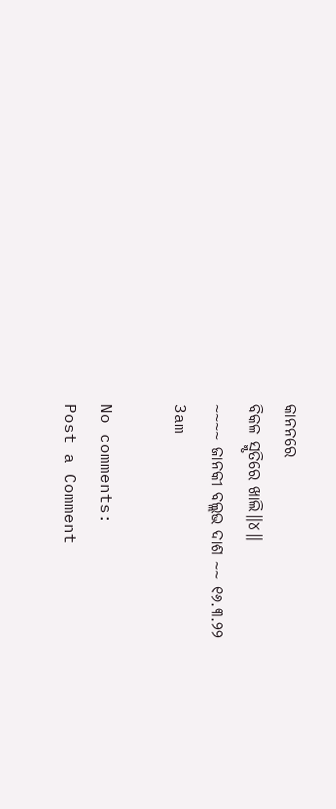କାନନରେ
ବିକଳ ସ୍ମୃତିରେ ଖାଲି॥୪॥
~~~~ ଜାନକୀ ବଲ୍ଲଭ ଦାଶ ~~ ୧୬.୩.୨୨
3am

No comments:
Post a Comment